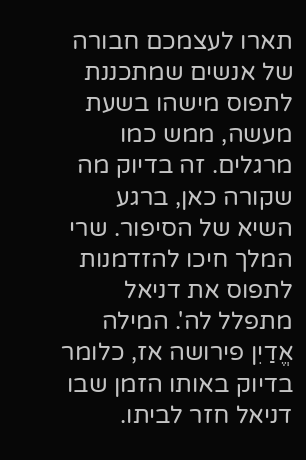תארו לעצמכם חבורה של אנשים שמתכננת לתפוס מישהו בשעת מעשה, ממש כמו מרגלים. זה בדיוק מה שקורה כאן, ברגע השיא של הסיפור. שרי המלך חיכו להזדמנות לתפוס את דניאל מתפלל לה'. המילה אֱדַיִן פירושה אז, כלומר בדיוק באותו הזמן שבו דניאל חזר לביתו.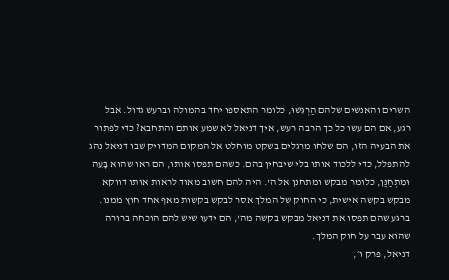השרים והאנשים שלהם הַרְגִּשׁוּ, כלומר התאספו יחד בהמולה וברעש גדול. אבל רגע, אם הם עשו כל כך הרבה רעש, איך דניאל לא שמע אותם והתחבא? כדי לפתור את הבעיה הזו, הם שלחו מרגלים בשקט מוחלט אל המקום המדויק שבו דניאל נהג להתפלל, כדי ללכוד אותו בלי שיבחין בהם. כשהם תפסו אותו, הם ראו שהוא בָּעֵה וּמִתְחַנַּן, כלומר מבקש ומתחנן אל ה'. היה להם חשוב מאוד לראות אותו דווקא מבקש בקשה אישית, כי החוק של המלך אסר לבקש בקשות מאף אחד חוץ ממנו. ברגע שהם תפסו את דניאל מבקש בקשה מה', הם ידעו שיש להם הוכחה ברורה שהוא עבר על חוק המלך.
דניאל, פרק ו׳,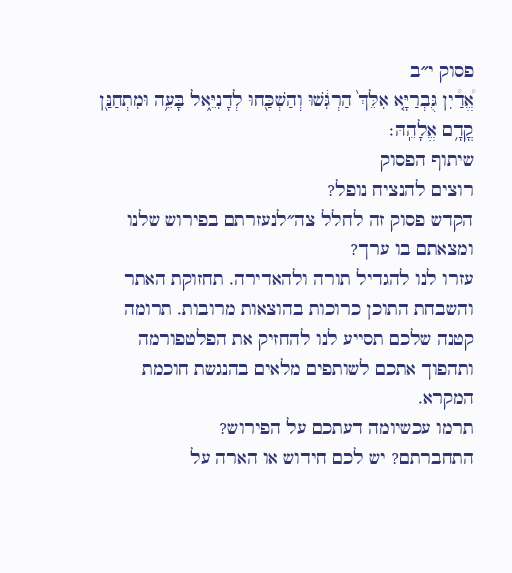פסוק י״ב
אֱ֠דַ֠יִן גֻּבְרַיָּ֤א אִלֵּךְ֙ הַרְגִּ֔שׁוּ וְהַשְׁכַּ֖חוּ לְדָנִיֵּ֑אל בָּעֵ֥ה וּמִתְחַנַּ֖ן קֳדָ֥ם אֱלָהֵֽהּ׃
שיתוף הפסוק
רוצים להנציח נופל?
הקדש פסוק זה לחלל צה״לנעזרתם בפירוש שלנו ומצאתם בו ערך?
עזרו לנו להגדיל תורה ולהאדירה. תחזוקת האתר והשבחת התוכן כרוכות בהוצאות מרובות. תרומה קטנה שלכם תסייע לנו להחזיק את הפלטפורמה ותהפוך אתכם לשותפים מלאים בהנגשת חוכמת המקרא.
תרמו עכשיומה דעתכם על הפירוש?
התחברתם? יש לכם חידוש או הארה על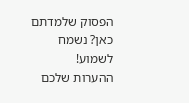הפסוק שלמדתם כאן? נשמח לשמוע!
ההערות שלכם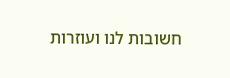חשובות לנו ועוזרות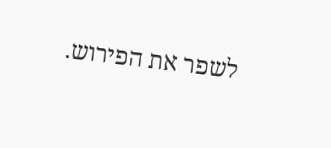לשפר את הפירוש.